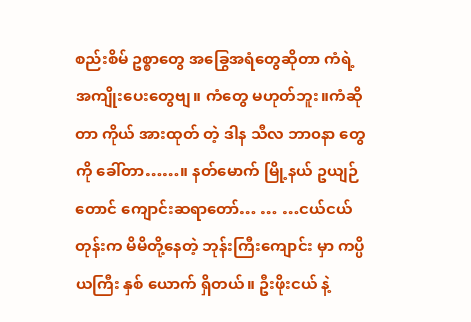စည်းစိမ် ဥစ္စာတွေ အခြွေအရံတွေဆိုတာ ကံရဲ့ အကျိုးပေးတွေဗျ။ ကံတွေ မဟုတ်ဘူး။ကံဆိုတာ ကိုယ် အားထုတ် တဲ့ ဒါန သီလ ဘာ၀နာ တွေကို ခေါ်တာ……။ နတ်မောက် မြို့နယ် ဥယျဉ်တောင် ကျောင်းဆရာတော်… … …ငယ်ငယ်တုန်းက မိမိတို့နေတဲ့ ဘုန်းကြီးကျောင်း မှာ ကပ္ပိယကြီး နှစ် ယောက် ရှိတယ်။ ဦးဖိုးငယ် နဲ့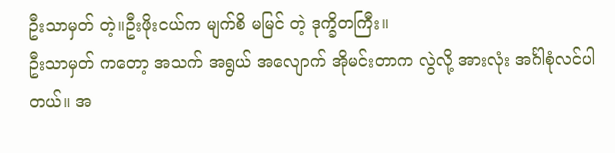ဦးသာမှတ် တဲ့။ဦးဖိုးငယ်က မျက်စိ မမြင် တဲ့ ဒုက္ခိတကြီး။
ဦးသာမှတ် ကတော့ အသက် အရွယ် အလျောက် အိုမင်းတာက လွဲလို့ အားလုံး အင်္ဂါစုံလင်ပါ တယ်။ အ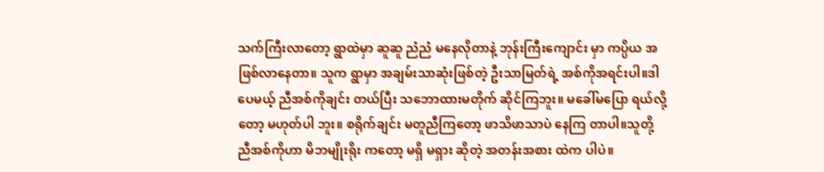သက်ကြီးလာတော့ ရွာထဲမှာ ဆူဆူ ညံညံ မနေလိုတာနဲ့ ဘုန်းကြီးကျောင်း မှာ ကပ္ပိယ အဖြစ်လာနေတာ။ သူက ရွာမှာ အချမ်းသာဆုံးဖြစ်တဲ့ ဦးသာမြတ်ရဲ့ အစ်ကိုအရင်းပါ။ဒါပေမယ့် ညီအစ်ကိုချင်း တယ်ပြီး သဘောထားမတိုက် ဆိုင်ကြဘူး။ မခေါ်မပြော ရယ်လို့တော့ မဟုတ်ပါ ဘူး။ စရိုက်ချင်း မတူညီကြတော့ ဖာသိဖာသာပဲ နေကြ တာပါ။သူတို့ ညီအစ်ကိုဟာ မိဘမျိုးရိုး ကတော့ မရှိ မရှား ဆိုတဲ့ အတန်းအစား ထဲက ပါပဲ။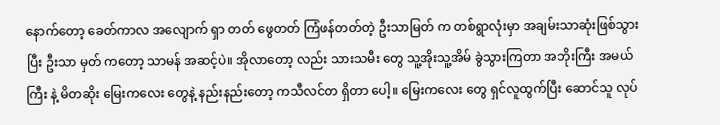နောက်တော့ ခေတ်ကာလ အလျောက် ရှာ တတ် ဖွေတတ် ကြံဖန်တတ်တဲ့ ဦးသာမြတ် က တစ်ရွာလုံးမှာ အချမ်းသာဆုံးဖြစ်သွားပြီး ဦးသာ မှတ် ကတော့ သာမန် အဆင့်ပဲ။ အိုလာတော့ လည်း သားသမီး တွေ သူ့အိုးသူ့အိမ် ခွဲသွားကြတာ အဘိုးကြီး အမယ်ကြီး နဲ့ မိတဆိုး မြေးကလေး တွေနဲ့ နည်းနည်းတော့ ကသီလင်တ ရှိတာ ပေါ့။ မြေးကလေး တွေ ရှင်လူထွက်ပြီး ဆောင်သူ လုပ်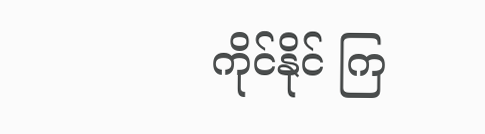ကိုင်နိုင် ကြ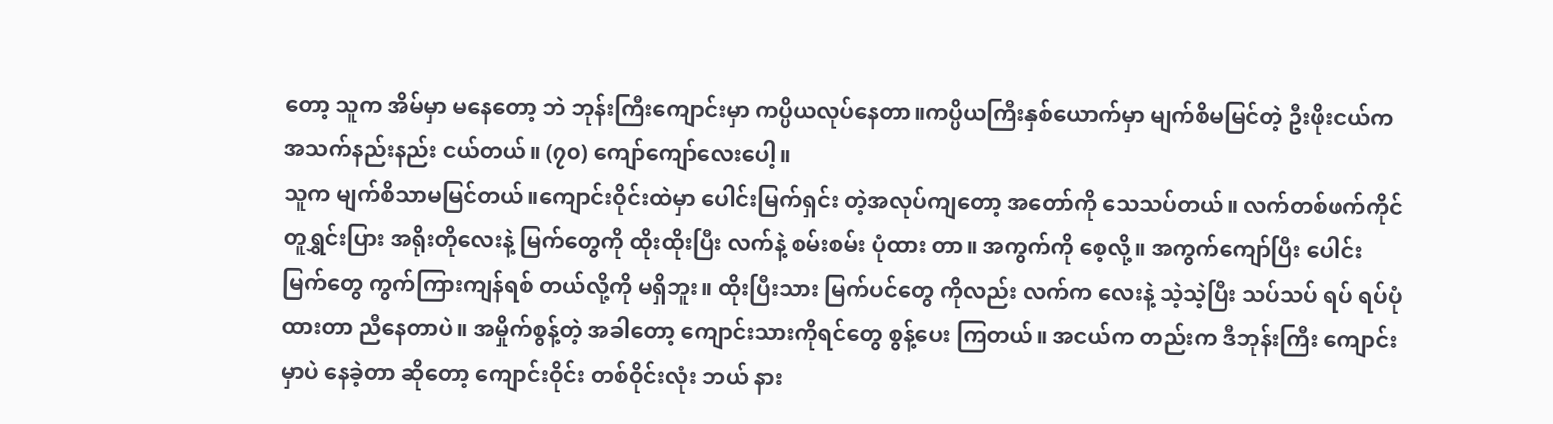တော့ သူက အိမ်မှာ မနေတော့ ဘဲ ဘုန်းကြီးကျောင်းမှာ ကပ္ပိယလုပ်နေတာ။ကပ္ပိယကြီးနှစ်ယောက်မှာ မျက်စိမမြင်တဲ့ ဦးဖိုးငယ်က အသက်နည်းနည်း ငယ်တယ်။ (၇၀) ကျော်ကျော်လေးပေါ့။
သူက မျက်စိသာမမြင်တယ်။ကျောင်းဝိုင်းထဲမှာ ပေါင်းမြက်ရှင်း တဲ့အလုပ်ကျတော့ အတော်ကို သေသပ်တယ်။ လက်တစ်ဖက်ကိုင် တူရွှင်းပြား အရိုးတိုလေးနဲ့ မြက်တွေကို ထိုးထိုးပြီး လက်နဲ့ စမ်းစမ်း ပုံထား တာ။ အကွက်ကို စေ့လို့။ အကွက်ကျော်ပြီး ပေါင်းမြက်တွေ ကွက်ကြားကျန်ရစ် တယ်လို့ကို မရှိဘူး။ ထိုးပြီးသား မြက်ပင်တွေ ကိုလည်း လက်က လေးနဲ့ သဲ့သဲ့ပြီး သပ်သပ် ရပ် ရပ်ပုံထားတာ ညီနေတာပဲ။ အမှိုက်စွန့်တဲ့ အခါတော့ ကျောင်းသားကိုရင်တွေ စွန့်ပေး ကြတယ်။ အငယ်က တည်းက ဒီဘုန်းကြီး ကျောင်းမှာပဲ နေခဲ့တာ ဆိုတော့ ကျောင်းဝိုင်း တစ်ဝိုင်းလုံး ဘယ် နား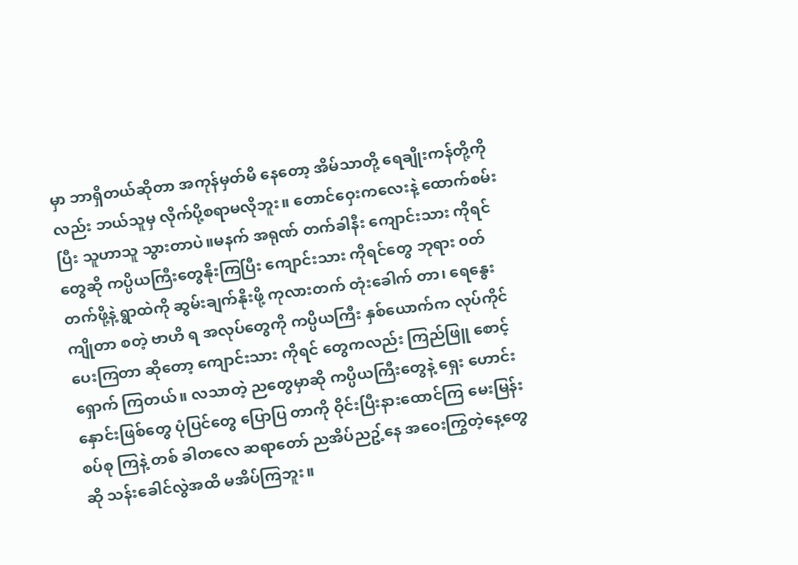မှာ ဘာရှိတယ်ဆိုတာ အကုန်မှတ်မိ နေတော့ အိမ်သာတို့ ရေချိုးကန်တို့ကိုလည်း ဘယ်သူမှ လိုက်ပို့စရာမလိုဘူး။ တောင်ဝှေးကလေးနဲ့ ထောက်စမ်းပြီး သူဟာသူ သွားတာပဲ။မနက် အရုဏ် တက်ခါနီး ကျောင်းသား ကိုရင် တွေဆို ကပ္ပိယကြီးတွေနိုးကြပြီး ကျောင်းသား ကိုရင်တွေ ဘုရား ၀တ်တက်ဖို့နဲ့ ရွာထဲကို ဆွမ်းချက်နိုးဖို့ ကုလားတက် တုံးခေါက် တာ၊ ရေနွေးကျိုတာ စတဲ့ ဗာဟိ ရ အလုပ်တွေကို ကပ္ပိယကြီး နှစ်ယောက်က လုပ်ကိုင်ပေးကြတာ ဆိုတော့ ကျောင်းသား ကိုရင် တွေကလည်း ကြည်ဖြူ စောင့်ရှောက် ကြတယ်။ လသာတဲ့ ညတွေမှာဆို ကပ္ပိယကြီးတွေနဲ့ ရှေး ဟောင်းနှောင်းဖြစ်တွေ ပုံပြင်တွေ ပြောပြ တာကို ဝိုင်းပြီးနားထောင်ကြ မေးမြန်းစပ်စု ကြနဲ့ တစ် ခါတလေ ဆရာတော် ညအိပ်ညဥ့်နေ အဝေးကြွတဲ့နေ့တွေဆို သန်းခေါင်လွဲအထိ မအိပ်ကြဘူး။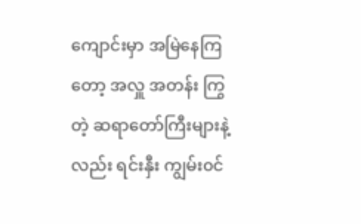ကျောင်းမှာ အမြဲနေကြတော့ အလှူ အတန်း ကြွတဲ့ ဆရာတော်ကြီးများနဲ့ လည်း ရင်းနှီး ကျွမ်း၀င်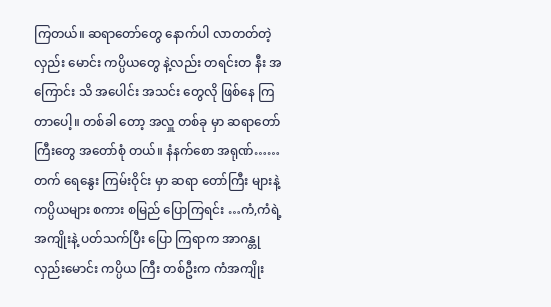ကြတယ်။ ဆရာတော်တွေ နောက်ပါ လာတတ်တဲ့ လှည်း မောင်း ကပ္ပိယတွေ နဲ့လည်း တရင်းတ နီး အ ကြောင်း သိ အပေါင်း အသင်း တွေလို ဖြစ်နေ ကြ တာပေါ့။ တစ်ခါ တော့ အလှူ တစ်ခု မှာ ဆရာတော် ကြီးတွေ အတော်စုံ တယ်။ နံနက်စော အရုဏ်……တက် ရေနွေး ကြမ်းဝိုင်း မှာ ဆရာ တော်ကြီး များနဲ့ ကပ္ပိယများ စကား စမြည် ပြောကြရင်း …ကံ,ကံရဲ့ အကျိုးနဲ့ ပတ်သက်ပြီး ပြော ကြရာက အာဂန္တု လှည်းမောင်း ကပ္ပိယ ကြီး တစ်ဦးက ကံအကျိုး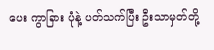ပေး ကွာခြား ပုံနဲ့ ပတ်သက်ပြီး ဦးသာမှတ်တို့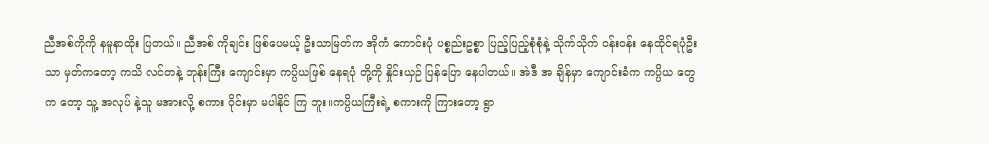ညီအစ်ကိုကို နမူနာထိုး ပြတယ်။ ညီအစ် ကိုချင်း ဖြစ်ပေမယ့် ဦးသာမြတ်က အိုကံ ကောင်းပုံ ပစ္စည်းဥစ္စာ ပြည့်ပြည့်စုံစုံနဲ့ သိုက်သိုက် ၀န်း၀န်း နေထိုင်ရပုံဦးသာ မှတ်ကတော့ ကသိ လင်တနဲ့ ဘုန်းကြီး ကျောင်းမှာ ကပ္ပိယဖြစ် နေရပုံ တို့ကို နှိုင်းယှဉ် ပြန်ပြော နေပါတယ်။ အဲဒီ အ ချိန်မှာ ကျောင်းခံက ကပ္ပိယ တွေက တော့ သူ့ အလုပ် နဲ့သူ မအားလို့ စကား ဝိုင်းမှာ မပါနိုင် ကြ ဘူး။ကပ္ပိယကြီးရဲ့ စကားကို ကြားတော့ ရွာ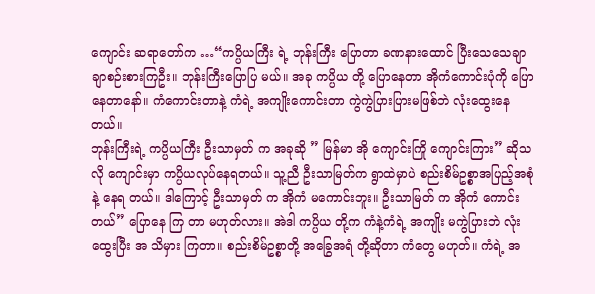ကျောင်း ဆရာတော်က …“ကပ္ပိယကြီး ရဲ့ ဘုန်းကြီး ပြောတာ ခဏနားထောင် ပြီးသေသေချာချာစဉ်းစားကြဦး။ ဘုန်းကြီးပြောပြ မယ်။ အခု ကပ္ပိယ တို့ ပြောနေတာ အိုကံကောင်းပုံကို ပြောနေတာနော်။ ကံကောင်းတာနဲ့ ကံရဲ့ အကျိုးကောင်းတာ ကွဲကွဲပြားပြားမဖြစ်ဘဲ လုံးထွေးနေတယ်။
ဘုန်းကြီးရဲ့ ကပ္ပိယကြီး ဦးသာမှတ် က အခုဆို ” မြန်မာ အို ကျောင်းကြို ကျောင်းကြား” ဆိုသလို ကျောင်းမှာ ကပ္ပိယလုပ်နေရတယ်။ သူ့ညီ ဦးသာမြတ်က ရွာထဲမှာပဲ စည်းစိမ်ဥစ္စာအပြည့်အစုံနဲ့ နေရ တယ်။ ဒါကြောင့် ဦးသာမှတ် က အိုကံ မကောင်းဘူး။ ဦးသာမြတ် က အိုကံ ကောင်းတယ်” ပြောနေ ကြ တာ မဟုတ်လား။ အဲဒါ ကပ္ပိယ တို့က ကံနဲ့ကံရဲ့ အကျိုး မကွဲပြားဘဲ လုံးထွေးပြီး အ သိမှား ကြတာ။ စည်းစိမ်ဥစ္စာတို့ အခြွေအရံ တို့ဆိုတာ ကံတွေ မဟုတ်။ ကံရဲ့ အ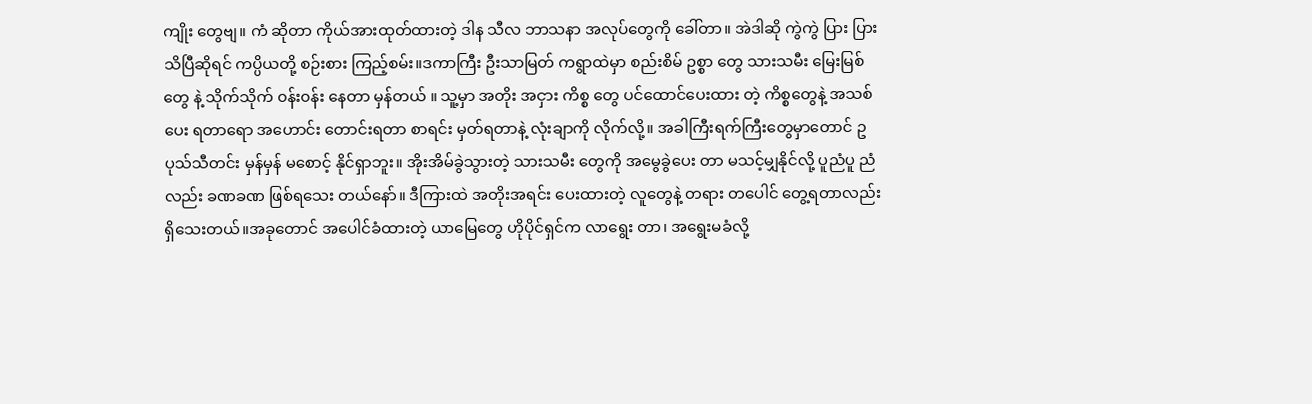ကျိုး တွေဗျ။ ကံ ဆိုတာ ကိုယ်အားထုတ်ထားတဲ့ ဒါန သီလ ဘာသနာ အလုပ်တွေကို ခေါ်တာ။ အဲဒါဆို ကွဲကွဲ ပြား ပြား သိပြီဆိုရင် ကပ္ပိယတို့ စဉ်းစား ကြည့်စမ်း။ဒကာကြီး ဦးသာမြတ် ကရွာထဲမှာ စည်းစိမ် ဥစ္စာ တွေ သားသမီး မြေးမြစ်တွေ နဲ့ သိုက်သိုက် ၀န်း၀န်း နေတာ မှန်တယ် ။ သူ့မှာ အတိုး အငှား ကိစ္စ တွေ ပင်ထောင်ပေးထား တဲ့ ကိစ္စတွေနဲ့ အသစ်ပေး ရတာရော အဟောင်း တောင်းရတာ စာရင်း မှတ်ရတာနဲ့ လုံးချာကို လိုက်လို့။ အခါကြီးရက်ကြီးတွေမှာတောင် ဥပုသ်သီတင်း မှန်မှန် မစောင့် နိုင်ရှာဘူး။ အိုးအိမ်ခွဲသွားတဲ့ သားသမီး တွေကို အမွေခွဲပေး တာ မသင့်မျှနိုင်လို့ ပူညံပူ ညံလည်း ခဏခဏ ဖြစ်ရသေး တယ်နော်။ ဒီကြားထဲ အတိုးအရင်း ပေးထားတဲ့ လူတွေနဲ့ တရား တပေါင် တွေ့ရတာလည်း ရှိသေးတယ်။အခုတောင် အပေါင်ခံထားတဲ့ ယာမြေတွေ ဟိုပိုင်ရှင်က လာရွေး တာ၊ အရွေးမခံလို့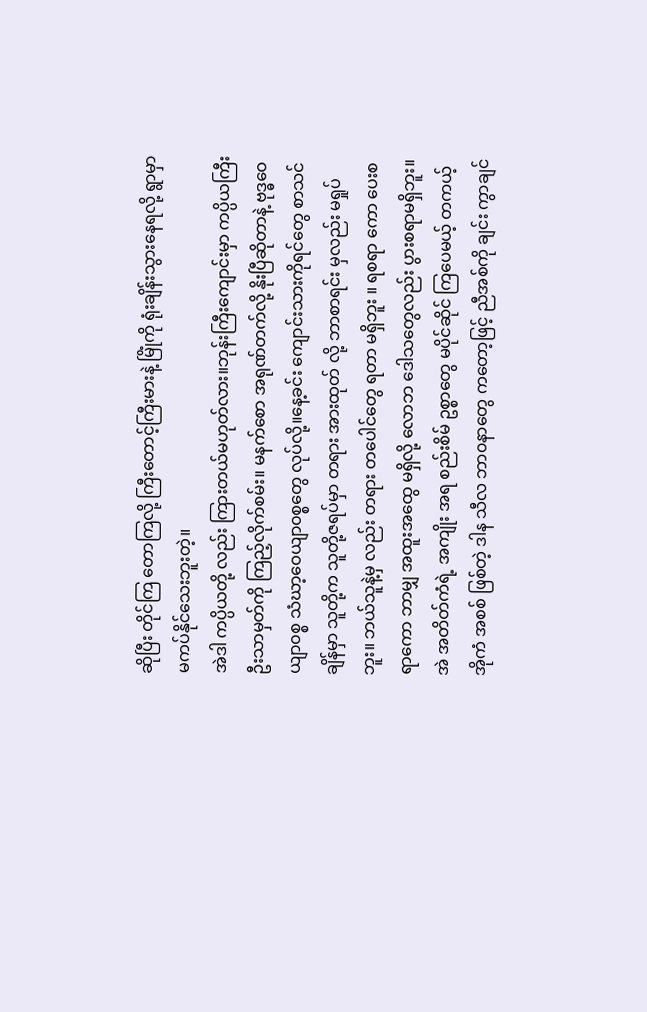ဆိုပြီး တိုင်ကြ တောကြလို့ ကြီးတောင့်ကြီးမားနဲ့ မြိုံကို ရုံးချိန်းသွားနေရလို့ ရွာမှာ မကပ်နိုင်သေးဘူးတဲ့။
အဲဒါ ကပ္ပိယတို့ လည်း ကြားတယ်မဟုတ်လား။ဘုန်းကြီးကျောင်းမှာ ကပ္ပိယကြီး ဦးသာမှတ်ကို ကြည့်လိုက်စမ်း။ မနက်စော အရုဏ်တက်လို့ နိုးပြီဆိုတာနဲ့ ဗုဒ္ဓဝေယျာ၀စ္စ သံဃာ့ဝေယျာ၀စ္စတွေ လုပ်လို့။နေ့ခင်း ကျောင်းသားကိုရင်တွေ စာသင်ချိန်မှာ သူတို့က သူတို့ဇရပ်မှာ တရား အားထုတ် လို့ ဘာစာရင်း မှလည်း မရှုပ်ဘူး။ ဘယ်သူနဲ့မှ လည်း တရား တပေါင်တွေ ရတာ မရှိဘူး ။ ရစရာ ကော ပေးစရာကော ဘာမျှ အထူးအထွေ မရှိလို့ လောဘ ဒေါသတွေလည်း ပွားစရာမရှိဘူး။ အဲ အတိတ်ကံရဲ့ အကျိုး အရ စည်းစိမ် ဥစ္စာတွေ မပိုင်ဆိုင် ကြပေမယ့် တကယ့် အိုကံ အစစ် ဖြစ်တဲ့ ဒါန သီလ ဘာ၀နာတွေ ကတော့ဖြင့် ညီအစ်ကို ချင်း ကွာချင်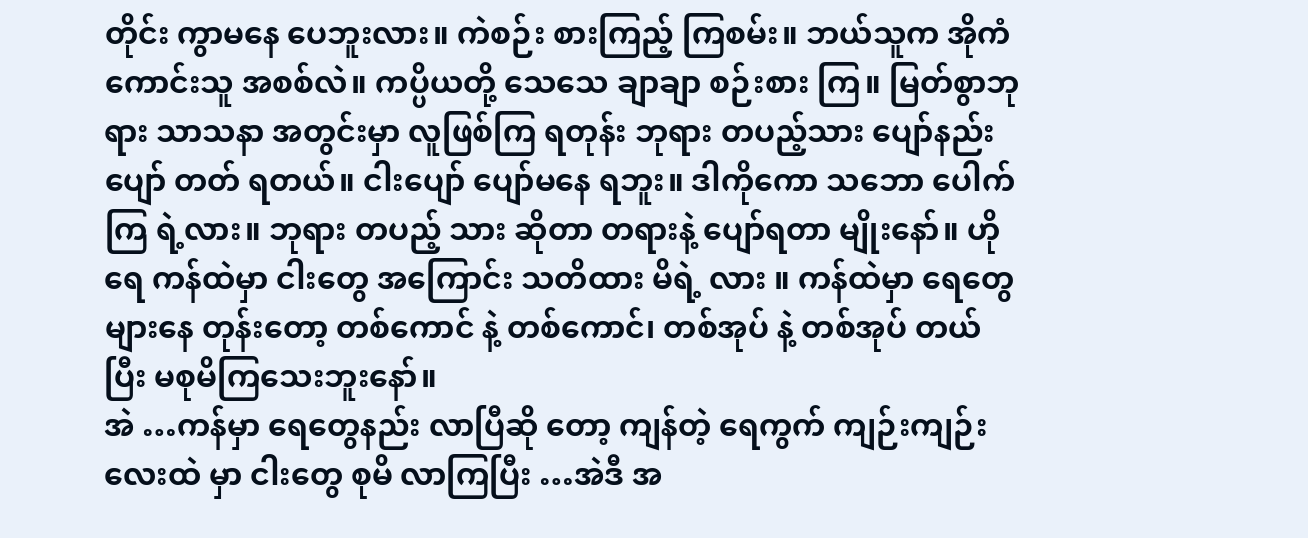တိုင်း ကွာမနေ ပေဘူးလား။ ကဲစဉ်း စားကြည့် ကြစမ်း။ ဘယ်သူက အိုကံ ကောင်းသူ အစစ်လဲ။ ကပ္ပိယတို့ သေသေ ချာချာ စဉ်းစား ကြ။ မြတ်စွာဘုရား သာသနာ အတွင်းမှာ လူဖြစ်ကြ ရတုန်း ဘုရား တပည့်သား ပျော်နည်း ပျော် တတ် ရတယ်။ ငါးပျော် ပျော်မနေ ရဘူး။ ဒါကိုကော သဘော ပေါက်ကြ ရဲ့လား။ ဘုရား တပည့် သား ဆိုတာ တရားနဲ့ ပျော်ရတာ မျိုးနော်။ ဟိုရေ ကန်ထဲမှာ ငါးတွေ အကြောင်း သတိထား မိရဲ့ လား ။ ကန်ထဲမှာ ရေတွေ များနေ တုန်းတော့ တစ်ကောင် နဲ့ တစ်ကောင်၊ တစ်အုပ် နဲ့ တစ်အုပ် တယ်ပြီး မစုမိကြသေးဘူးနော်။
အဲ …ကန်မှာ ရေတွေနည်း လာပြီဆို တော့ ကျန်တဲ့ ရေကွက် ကျဉ်းကျဉ်းလေးထဲ မှာ ငါးတွေ စုမိ လာကြပြီး …အဲဒီ အ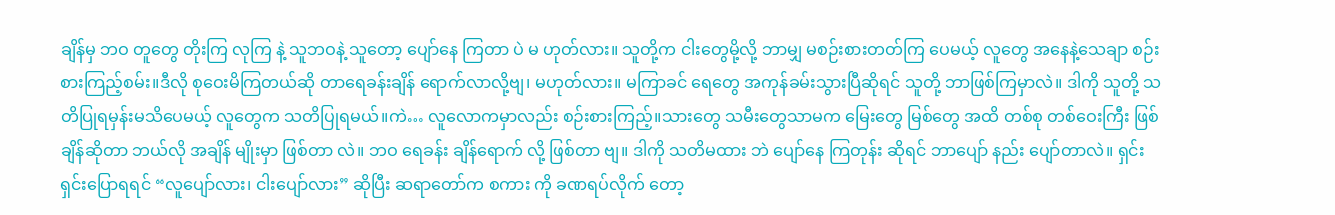ချိန်မှ ဘဝ တူတွေ တိုးကြ လုကြ နဲ့ သူဘဝနဲ့ သူတော့ ပျော်နေ ကြတာ ပဲ မ ဟုတ်လား။ သူတို့က ငါးတွေမို့လို့ ဘာမျှ မစဉ်းစားတတ်ကြ ပေမယ့် လူတွေ အနေနဲ့သေချာ စဉ်း စားကြည့်စမ်း။ဒီလို စုဝေးမိကြတယ်ဆို တာရေခန်းချိန် ရောက်လာလို့ဗျ၊ မဟုတ်လား။ မကြာခင် ရေတွေ အကုန်ခမ်းသွားပြီဆိုရင် သူတို့ ဘာဖြစ်ကြမှာလဲ။ ဒါကို သူတို့ သတိပြုရမှန်းမသိပေမယ့် လူတွေက သတိပြုရမယ်။ကဲ… လူလောကမှာလည်း စဉ်းစားကြည့်။သားတွေ သမီးတွေသာမက မြေးတွေ မြစ်တွေ အထိ တစ်စု တစ်ဝေးကြီး ဖြစ်ချိန်ဆိုတာ ဘယ်လို အချိန် မျိုးမှာ ဖြစ်တာ လဲ။ ဘဝ ရေခန်း ချိန်ရောက် လို့ ဖြစ်တာ ဗျ။ ဒါကို သတိမထား ဘဲ ပျော်နေ ကြတုန်း ဆိုရင် ဘာပျော် နည်း ပျော်တာလဲ။ ရှင်းရှင်းပြောရရင် “လူပျော်လား၊ ငါးပျော်လား” ဆိုပြီး ဆရာတော်က စကား ကို ခဏရပ်လိုက် တော့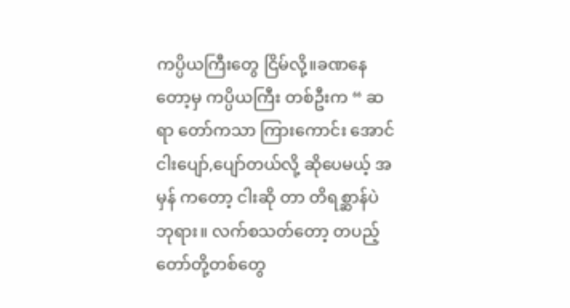ကပ္ပိယကြီးတွေ ငြိမ်လို့။ခဏနေ တော့မှ ကပ္ပိယကြီး တစ်ဦးက “ ဆရာ တော်ကသာ ကြားကောင်း အောင် ငါးပျော်,ပျော်တယ်လို့ ဆိုပေမယ့် အမှန် ကတော့ ငါးဆို တာ တိရစ္ဆာန်ပဲဘုရား။ လက်စသတ်တော့ တပည့်တော်တို့တစ်တွေ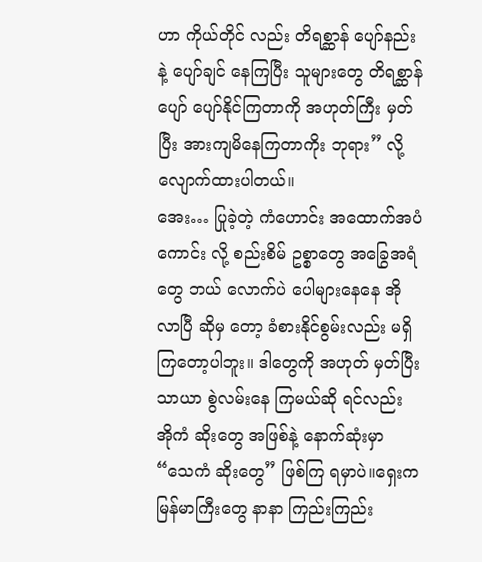ဟာ ကိုယ်တိုင် လည်း တိရစ္ဆာန် ပျော်နည်းနဲ့ ပျော်ချင် နေကြပြီး သူများတွေ တိရစ္ဆာန်ပျော် ပျော်နိုင်ကြတာကို အဟုတ်ကြီး မှတ် ပြီး အားကျမိနေကြတာကိုး ဘုရား” လို့ လျောက်ထားပါတယ်။
အေး… ပြုခဲ့တဲ့ ကံဟောင်း အထောက်အပံ ကောင်း လို့ စည်းစိမ် ဥစ္စာတွေ အခြွေအရံတွေ ဘယ် လောက်ပဲ ပေါများနေနေ အိုလာပြီ ဆိုမှ တော့ ခံစားနိုင်စွမ်းလည်း မရှိကြတော့ပါဘူး။ ဒါတွေကို အဟုတ် မှတ်ပြီး သာယာ စွဲလမ်းနေ ကြမယ်ဆို ရင်လည်း အိုကံ ဆိုးတွေ အဖြစ်နဲ့ နောက်ဆုံးမှာ “သေကံ ဆိုးတွေ” ဖြစ်ကြ ရမှာပဲ။ရှေးက မြန်မာကြီးတွေ နာနာ ကြည်းကြည်း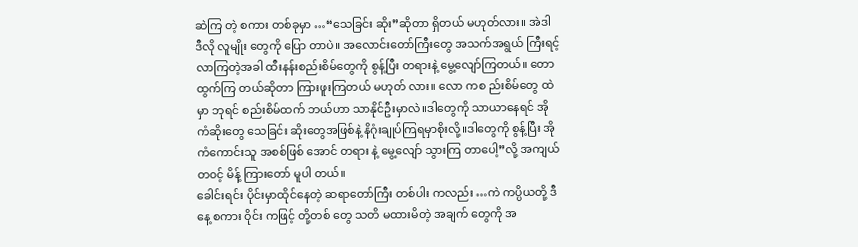ဆဲကြ တဲ့ စကား တစ်ခုမှာ …“သေခြင်း ဆိုး”ဆိုတာ ရှိတယ် မဟုတ်လား။ အဲဒါ ဒီလို လူမျိုး တွေကို ပြော တာပဲ။ အလောင်းတော်ကြီးတွေ အသက်အရွယ် ကြီးရင့် လာကြတဲ့အခါ ထီးနန်းစည်းစိမ်တွေကို စွန့်ပြီး တရားနဲ့ မွေ့လျော်ကြတယ်။ တောထွက်ကြ တယ်ဆိုတာ ကြားဖူးကြတယ် မဟုတ် လား။ လော ကစ ည်းစိမ်တွေ ထဲမှာ ဘုရင် စည်းစိမ်ထက် ဘယ်ဟာ သာနိုင်ဦးမှာလဲ။ဒါတွေကို သာယာနေရင် အိုကံဆိုးတွေ သေခြင်း ဆိုးတွေအဖြစ်နဲ့ နိဂုံးချုပ်ကြရမှာစိုးလို့။ဒါတွေကို စွန့်ပြီး အိုကံကောင်းသူ အစစ်ဖြစ် အောင် တရား နဲ့ မွေ့လျော် သွားကြ တာပေါ့”လို့ အကျယ် တ၀င့် မိန့် ကြားတော် မူပါ တယ်။
ခေါင်းရင်း ပိုင်းမှာထိုင်နေတဲ့ ဆရာတော်ကြီး တစ်ပါး ကလည်း …ကဲ ကပ္ပိယတို့ ဒီနေ့ စကား ဝိုင်း ကဖြင့် တို့တစ် တွေ သတိ မထားမိတဲ့ အချက် တွေကို အ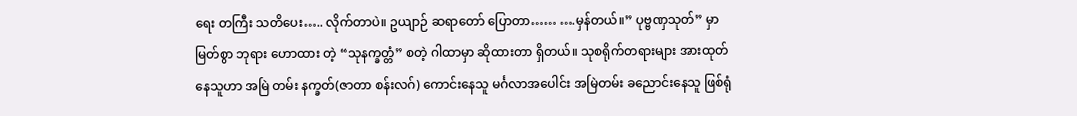ရေး တကြီး သတိပေး….. လိုက်တာပဲ။ ဥယျာဉ် ဆရာတော် ပြောတာ…… ….မှန်တယ်။” ပုဗ္ဗဏှသုတ်” မှာ မြတ်စွာ ဘုရား ဟောထား တဲ့ “သုနက္ခတ္တံ” စတဲ့ ဂါထာမှာ ဆိုထားတာ ရှိတယ်။ သုစရိုက်တရားများ အားထုတ် နေသူဟာ အမြဲ တမ်း နက္ခတ်(ဇာတာ စန်းလဂ်) ကောင်းနေသူ မင်္ဂလာအပေါင်း အမြဲတမ်း ခညောင်းနေသူ ဖြစ်ရုံ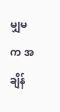မျှမက အချိန်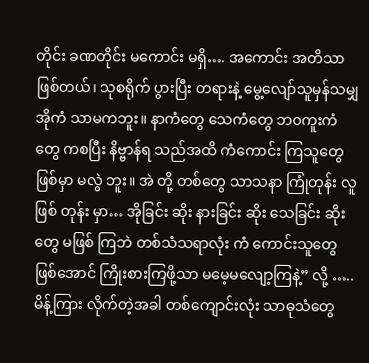တိုင်း ခဏတိုင်း မကောင်း မရှိ…. အကောင်း အတိသာ ဖြစ်တယ်၊ သုစရိုက် ပွားပြီး တရားနဲ့ မွေ့လျော်သူမှန်သမျှ အိုကံ သာမကဘူး။ နာကံတွေ သေကံတွေ ဘ၀ကူးကံတွေ ကစပြီး နိဗ္ဗာန်ရ သည်အထိ ကံကောင်း ကြသူတွေ ဖြစ်မှာ မလွဲ ဘူး။ အဲ တို့ တစ်တွေ သာသနာ ကြုံတုန်း လူဖြစ် တုန်း မှာ… အိုခြင်း ဆိုး နားခြင်း ဆိုး သေခြင်း ဆိုးတွေ မဖြစ် ကြဘဲ တစ်သံသရာလုံး ကံ ကောင်းသူတွေ ဖြစ်အောင် ကြိုးစားကြဖို့သာ မမေ့မလျော့ကြနဲ့” လို့ …..မိန့်ကြား လိုက်တဲ့အခါ တစ်ကျောင်းလုံး သာဓုသံတွေ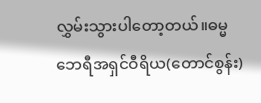လွှမ်းသွားပါတော့တယ်။ဓမ္မဘေရီအရှင်ဝီရိယ(တောင်စွန်း)